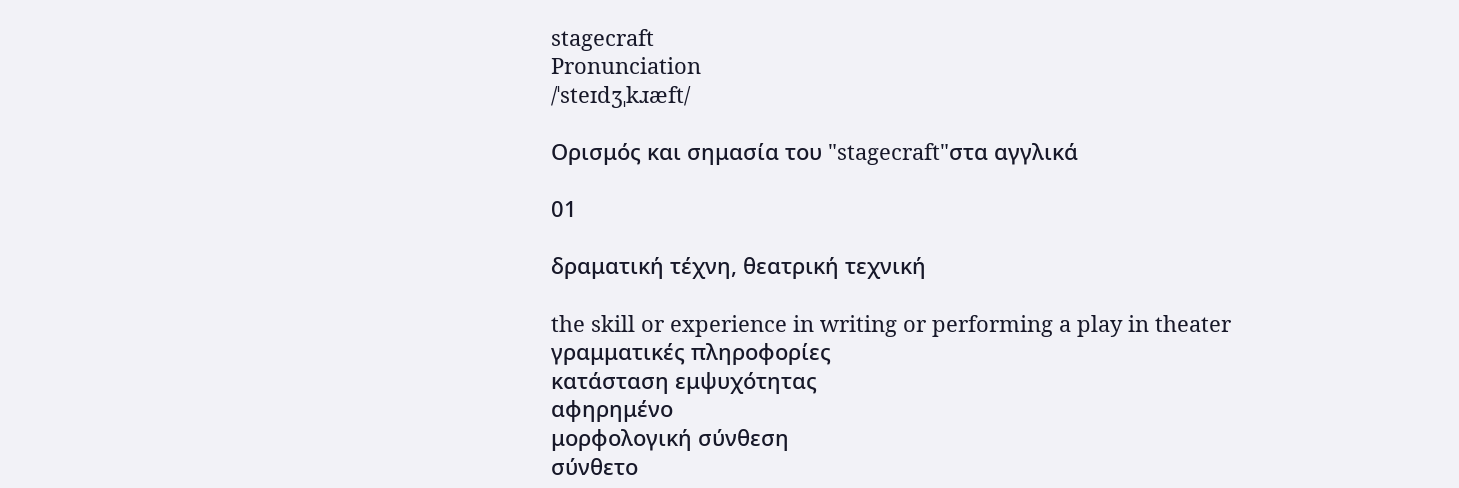stagecraft
Pronunciation
/ˈsteɪdʒˌkɹæft/

Ορισμός και σημασία του "stagecraft"στα αγγλικά

01

δραματική τέχνη, θεατρική τεχνική

the skill or experience in writing or performing a play in theater
γραμματικές πληροφορίες
κατάσταση εμψυχότητας
αφηρημένο
μορφολογική σύνθεση
σύνθετο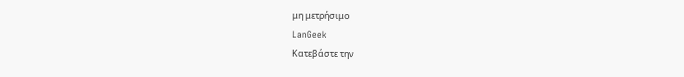μη μετρήσιμο
LanGeek
Κατεβάστε την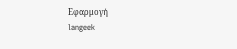Εφαρμογή
langeek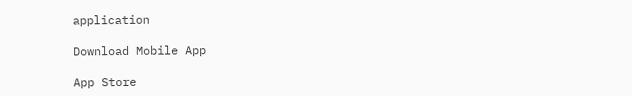application

Download Mobile App

App Store